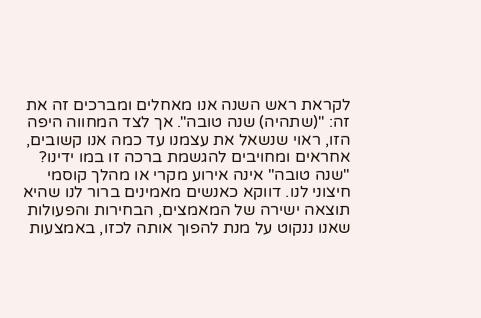לקראת ראש השנה אנו מאחלים ומברכים זה את זה: "(שתהיה) שנה טובה". אך לצד המחווה היפה הזו, ראוי שנשאל את עצמנו עד כמה אנו קשובים, אחראים ומחויבים להגשמת ברכה זו במו ידינו? "שנה טובה" אינה אירוע מקרי או מהלך קוסמי חיצוני לנו. דווקא כאנשים מאמינים ברור לנו שהיא תוצאה ישירה של המאמצים, הבחירות והפעולות שאנו ננקוט על מנת להפוך אותה לכזו, באמצעות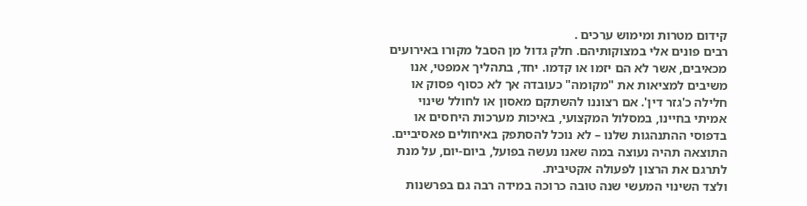קידום מטרות ומימוש ערכים .
רבים פונים אלי במצוקותיהם. חלק גדול מן הסבל מקורו באירועים מכאיבים, אשר לא הם יזמו או קדמו. יחד, בתהליך אמפטי, אנו משיבים למציאות את "מקומה" כעובדה אך לא כסוף פסוק או חלילה כ'גזר דין'. אם רצוננו להשתקם מאסון או לחולל שינוי אמיתי בחיינו, במסלול המקצועי, באיכות מערכות היחסים או בדפוסי ההתנהגות שלנו – לא נוכל להסתפק באיחולים פאסיביים. התוצאה תהיה נעוצה במה שאנו נעשה בפועל, ביום-יום, על מנת לתרגם את הרצון לפעולה אקטיבית.
ולצד השינוי המעשי שנה טובה כרוכה במידה רבה גם בפרשנות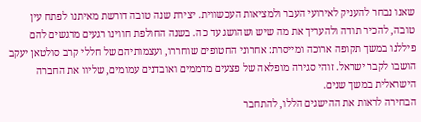שאנו נבחר להעניק לאירועי העבר ולמציאות העכשווית. יצירת שנה טובה דורשת מאיתנו לפתח עין טובה, להכיר תודה ולהעריך את מה שיש ושהושג עד כה. בשנה החולפת חווינו רגעים מרגשים להם פיללנו במשך תקופה ארוכה ומייסרת: אחרוני החטופים שוחררו, ועצמותיהם של חללי קרב סולטאן יעקב הושבו לקבר ישראל. זוהי סגירה מופלאה של פצעים מדממים ואובדנים עמומים, שליוו את החברה הישראלית במשך שנים.
הבחירה לראות את ההישגים הללו, להתחבר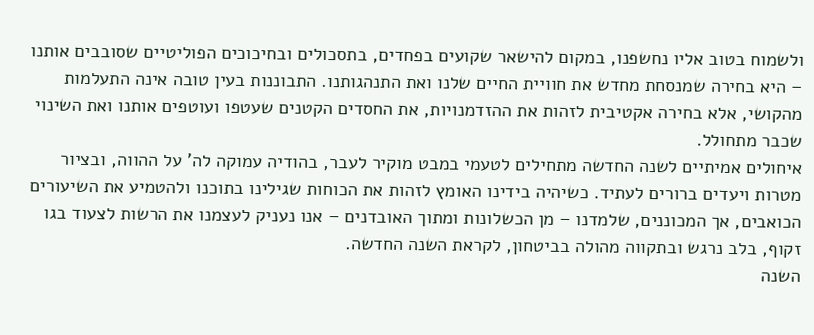ולשמוח בטוב אליו נחשפנו, במקום להישאר שקועים בפחדים, בתסכולים ובחיכוכים הפוליטיים שסובבים אותנו – היא בחירה שמנסחת מחדש את חוויית החיים שלנו ואת התנהגותנו. התבוננות בעין טובה אינה התעלמות מהקושי, אלא בחירה אקטיבית לזהות את ההזדמנויות, את החסדים הקטנים שעטפו ועוטפים אותנו ואת השינוי שכבר מתחולל.
איחולים אמיתיים לשנה החדשה מתחילים לטעמי במבט מוקיר לעבר, בהודיה עמוקה לה' על ההווה, ובציור מטרות ויעדים ברורים לעתיד. כשיהיה בידינו האומץ לזהות את הכוחות שגילינו בתוכנו ולהטמיע את השיעורים הכואבים, אך המכוננים, שלמדנו – מן הכשלונות ומתוך האובדנים – אנו נעניק לעצמנו את הרשות לצעוד בגו זקוף, בלב נרגש ובתקווה מהולה בביטחון, לקראת השנה החדשה.
השנה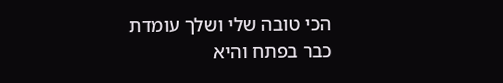הכי טובה שלי ושלך עומדת כבר בפתח והיא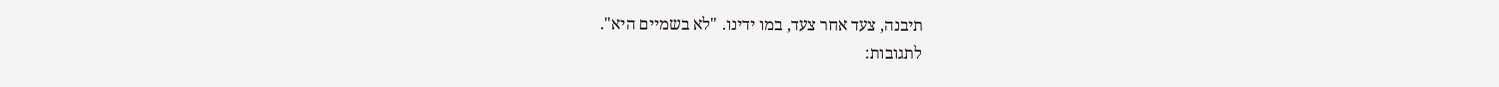תיבנה, צעד אחר צעד, במו ידינו. "לא בשמיים היא".
לתגובות: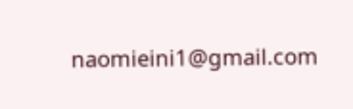naomieini1@gmail.com